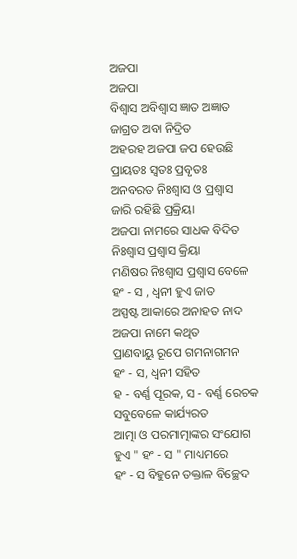ଅଜପା
ଅଜପା
ବିଶ୍ୱାସ ଅବିଶ୍ବାସ ଜ୍ଞାତ ଅଜ୍ଞାତ
ଜାଗ୍ରତ ଅବା ନିଦ୍ରିତ
ଅହରହ ଅଜପା ଜପ ହେଉଛି
ପ୍ରାୟତଃ ସ୍ବତଃ ପ୍ରବୃତଃ
ଅନବରତ ନିଃଶ୍ୱାସ ଓ ପ୍ରଶ୍ୱାସ
ଜାରି ରହିଛି ପ୍ରକ୍ରିୟା
ଅଜପା ନାମରେ ସାଧକ ବିଦିତ
ନିଃଶ୍ୱାସ ପ୍ରଶ୍ୱାସ କ୍ରିୟା
ମଣିଷର ନିଃଶ୍ୱାସ ପ୍ରଶ୍ୱାସ ବେଳେ
ହଂ - ସ , ଧ୍ଵନୀ ହୁଏ ଜାତ
ଅସ୍ପଷ୍ଟ ଆକାରେ ଅନାହତ ନାଦ
ଅଜପା ନାମେ କଥିତ
ପ୍ରାଣବାୟୁ ରୂପେ ଗମନାଗମନ
ହଂ - ସ, ଧ୍ଵନୀ ସହିତ
ହ - ବର୍ଣ୍ଣ ପୂରକ, ସ - ବର୍ଣ୍ଣ ରେଚକ
ସବୁବେଳେ କାର୍ଯ୍ୟରତ
ଆତ୍ମା ଓ ପରମାତ୍ମାଙ୍କର ସଂଯୋଗ
ହୁଏ " ହଂ - ସ " ମାଧ୍ୟମରେ
ହଂ - ସ ବିହୁନେ ତକ୍ତାଳ ବିଚ୍ଛେଦ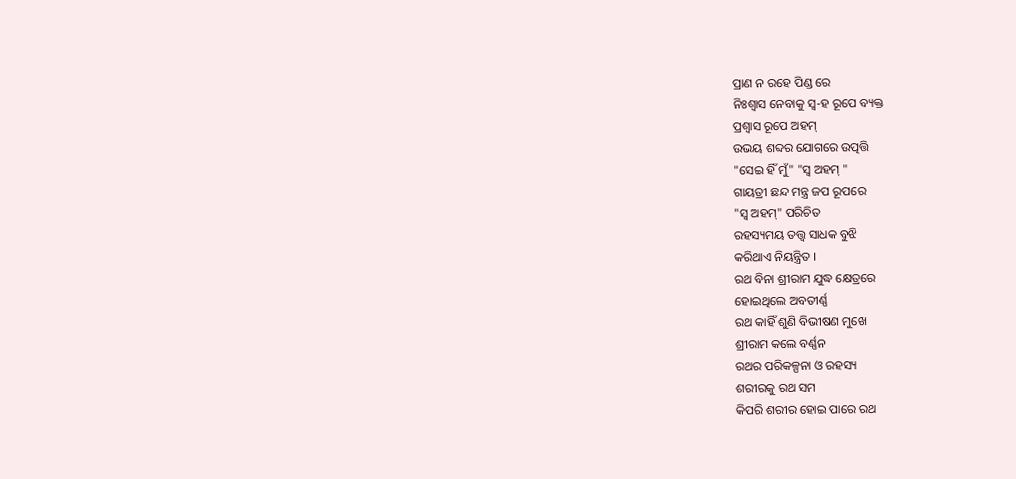ପ୍ରାଣ ନ ରହେ ପିଣ୍ଡ ରେ
ନିଃଶ୍ୱାସ ନେବାକୁ ସ୍ୱ-ହ ରୂପେ ବ୍ୟକ୍ତ
ପ୍ରଶ୍ୱାସ ରୂପେ ଅହମ୍
ଉଭୟ ଶବ୍ଦର ଯୋଗରେ ଉତ୍ପତ୍ତି
"ସେଇ ହିଁ ମୁଁ" "ସ୍ୱ ଅହମ୍ "
ଗାୟତ୍ରୀ ଛନ୍ଦ ମନ୍ତ୍ର ଜପ ରୂପରେ
"ସ୍ୱ ଅହମ୍" ପରିଚିତ
ରହସ୍ୟମୟ ତତ୍ତ୍ଵ ସାଧକ ବୁଝି
କରିଥାଏ ନିୟନ୍ତ୍ରିତ ।
ରଥ ବିନା ଶ୍ରୀରାମ ଯୁଦ୍ଧ କ୍ଷେତ୍ରରେ
ହୋଇଥିଲେ ଅବତୀର୍ଣ୍ଣ
ରଥ କାହିଁ ଶୁଣି ବିଭୀଷଣ ମୁଖେ
ଶ୍ରୀରାମ କଲେ ବର୍ଣ୍ଣନ
ରଥର ପରିକଳ୍ପନା ଓ ରହସ୍ୟ
ଶରୀରକୁ ରଥ ସମ
କିପରି ଶରୀର ହୋଇ ପାରେ ରଥ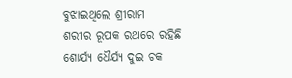ବୁଝାଇଥିଲେ ଶ୍ରୀରାମ
ଶରୀର ରୂପକ ରଥରେ ରହିଛି
ଶୋର୍ଯ୍ୟ ଧୈର୍ଯ୍ୟ ଦୁଇ ଚକ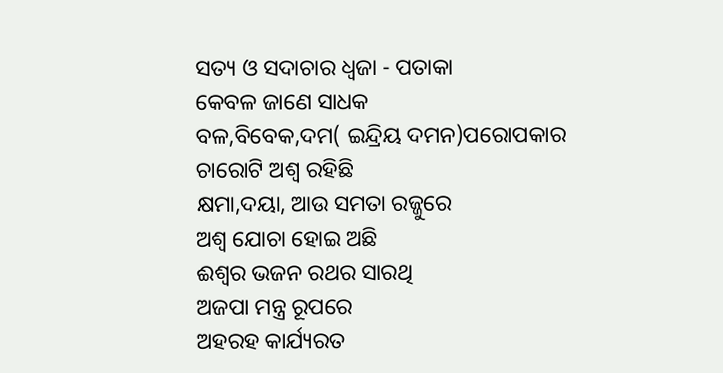ସତ୍ୟ ଓ ସଦାଚାର ଧ୍ଵଜା - ପତାକା
କେବଳ ଜାଣେ ସାଧକ
ବଳ,ବିବେକ,ଦମ( ଇନ୍ଦ୍ରିୟ ଦମନ)ପରୋପକାର
ଚାରୋଟି ଅଶ୍ୱ ରହିଛି
କ୍ଷମା,ଦୟା, ଆଉ ସମତା ରଜ୍ଜୁରେ
ଅଶ୍ୱ ଯୋଚା ହୋଇ ଅଛି
ଈଶ୍ୱର ଭଜନ ରଥର ସାରଥି
ଅଜପା ମନ୍ତ୍ର ରୂପରେ
ଅହରହ କାର୍ଯ୍ୟରତ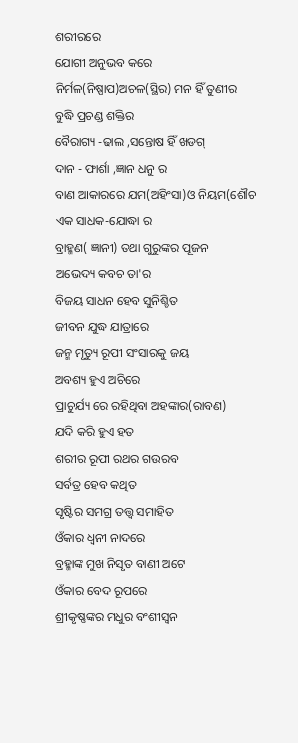ଶରୀରରେ
ଯୋଗୀ ଅନୁଭବ କରେ
ନିର୍ମଳ(ନିଷ୍ପାପ)ଅଚଳ(ସ୍ଥିର) ମନ ହିଁ ତୁଣୀର
ବୁଦ୍ଧି ପ୍ରଚଣ୍ଡ ଶକ୍ତିର
ବୈରାଗ୍ୟ -ଢାଲ ,ସନ୍ତୋଷ ହିଁ ଖଡଗ୍
ଦାନ - ଫାର୍ଶା ,ଜ୍ଞାନ ଧନୁ ର
ବାଣ ଆକାରରେ ଯମ(ଅହିଂସା)ଓ ନିୟମ(ଶୌଚ
ଏକ ସାଧକ-ଯୋଦ୍ଧା ର
ବ୍ରାହ୍ମଣ( ଜ୍ଞାନୀ) ତଥା ଗୁରୁଙ୍କର ପୂଜନ
ଅଭେଦ୍ୟ କବଚ ତା'ର
ବିଜୟ ସାଧନ ହେବ ସୁନିଶ୍ଚିତ
ଜୀବନ ଯୁଦ୍ଧ ଯାତ୍ରାରେ
ଜନ୍ମ ମୃତ୍ୟୁ ରୂପୀ ସଂସାରକୁ ଜୟ
ଅବଶ୍ୟ ହୁଏ ଅଚିରେ
ପ୍ରାଚୁର୍ଯ୍ୟ ରେ ରହିଥିବା ଅହଙ୍କାର(ରାବଣ)
ଯଦି କରି ହୁଏ ହତ
ଶରୀର ରୂପୀ ରଥର ଗଉରବ
ସର୍ବତ୍ର ହେବ କଥିତ
ସୃଷ୍ଟିର ସମଗ୍ର ତତ୍ତ୍ଵ ସମାହିତ
ଓଁକାର ଧ୍ଵନୀ ନାଦରେ
ବ୍ରହ୍ମାଙ୍କ ମୁଖ ନିସୃତ ବାଣୀ ଅଟେ
ଓଁକାର ବେଦ ରୂପରେ
ଶ୍ରୀକୃଷ୍ଣଙ୍କର ମଧୁର ବଂଶୀସ୍ୱନ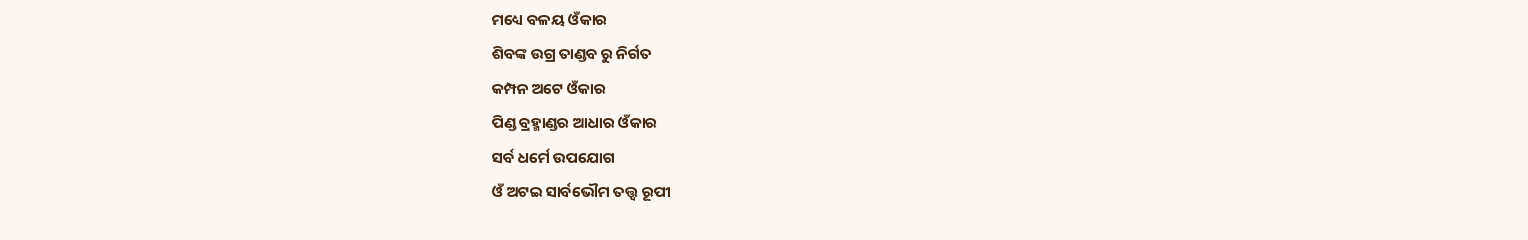ମଧ୍ୟେ ବଳୟ ଓଁକାର
ଶିବଙ୍କ ଉଗ୍ର ତାଣ୍ଡବ ରୁ ନିର୍ଗତ
କମ୍ପନ ଅଟେ ଓଁକାର
ପିଣ୍ଡ ବ୍ରହ୍ମାଣ୍ଡର ଆଧାର ଓଁକାର
ସର୍ବ ଧର୍ମେ ଉପଯୋଗ
ଓଁ ଅଟଇ ସାର୍ବଭୌମ ତତ୍ତ୍ଵ ରୂପୀ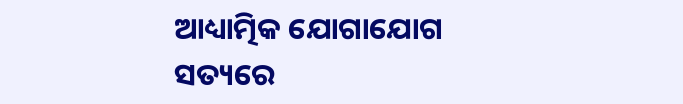ଆଧ୍ୟାତ୍ମିକ ଯୋଗାଯୋଗ
ସତ୍ୟରେ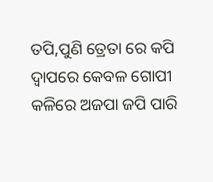ତପି,ପୁଣି ତ୍ରେତା ରେ କପି
ଦ୍ଵାପରେ କେବଳ ଗୋପୀ
କଳିରେ ଅଜପା ଜପି ପାରି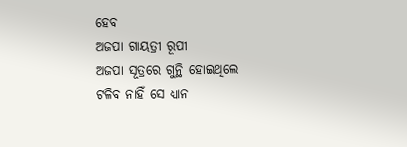ହେବ
ଅଜପା ଗାୟତ୍ରୀ ରୂପୀ
ଅଜପା ସୂତ୍ରରେ ଗୁନ୍ଥି ହୋଇଥିଲେ
ଟଳିବ ନାହିଁ ସେ ଧ୍ୟାନ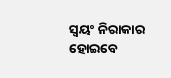ସ୍ଵୟଂ ନିରାକାର ହୋଇବେ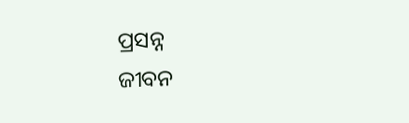ପ୍ରସନ୍ନ
ଜୀବନ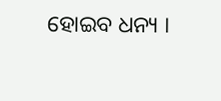ହୋଇବ ଧନ୍ୟ ।